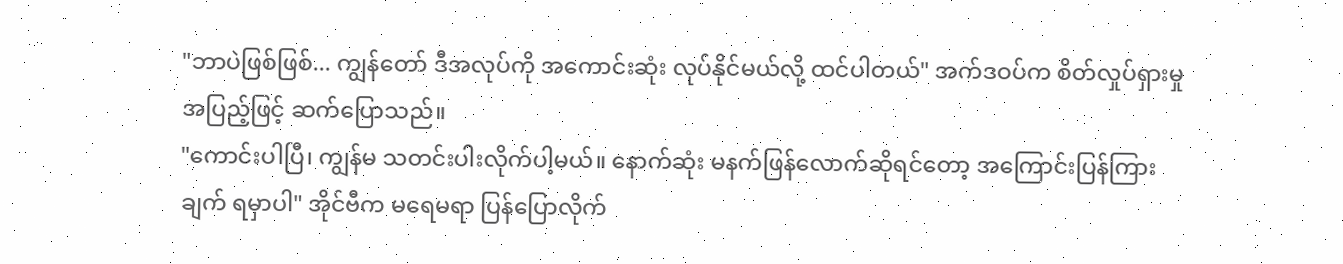"ဘာပဲဖြစ်ဖြစ်... ကျွန်တော် ဒီအလုပ်ကို အကောင်းဆုံး လုပ်နိုင်မယ်လို့ ထင်ပါတယ်" အက်ဒဝပ်က စိတ်လှုပ်ရှားမှုအပြည့်ဖြင့် ဆက်ပြောသည်။
"ကောင်းပါပြီ၊ ကျွန်မ သတင်းပါးလိုက်ပါ့မယ်။ နောက်ဆုံး မနက်ဖြန်လောက်ဆိုရင်တော့ အကြောင်းပြန်ကြားချက် ရမှာပါ" အိုင်ဗီက မရေမရာ ပြန်ပြောလိုက်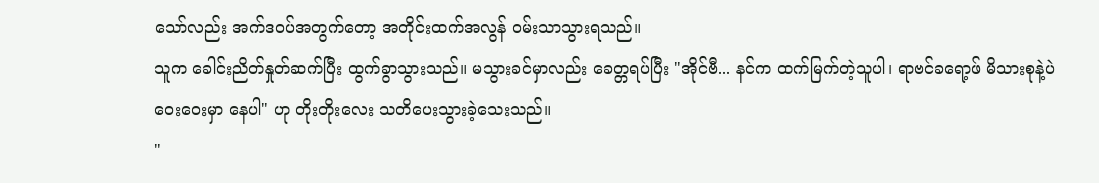သော်လည်း အက်ဒဝပ်အတွက်တော့ အတိုင်းထက်အလွန် ဝမ်းသာသွားရသည်။
သူက ခေါင်းညိတ်နှုတ်ဆက်ပြီး ထွက်ခွာသွားသည်။ မသွားခင်မှာလည်း ခေတ္တရပ်ပြီး "အိုင်ဗီ... နင်က ထက်မြက်တဲ့သူပါ၊ ရာဗင်ခရော့ဖ် မိသားစုနဲ့ပဲ ဝေးဝေးမှာ နေပါ" ဟု တိုးတိုးလေး သတိပေးသွားခဲ့သေးသည်။
"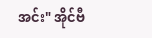အင်း" အိုင်ဗီ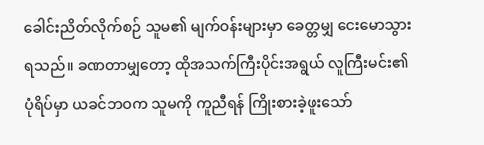ခေါင်းညိတ်လိုက်စဉ် သူမ၏ မျက်ဝန်းများမှာ ခေတ္တမျှ ငေးမောသွားရသည်။ ခဏတာမျှတော့ ထိုအသက်ကြီးပိုင်းအရွယ် လူကြီးမင်း၏ ပုံရိပ်မှာ ယခင်ဘဝက သူမကို ကူညီရန် ကြိုးစားခဲ့ဖူးသော်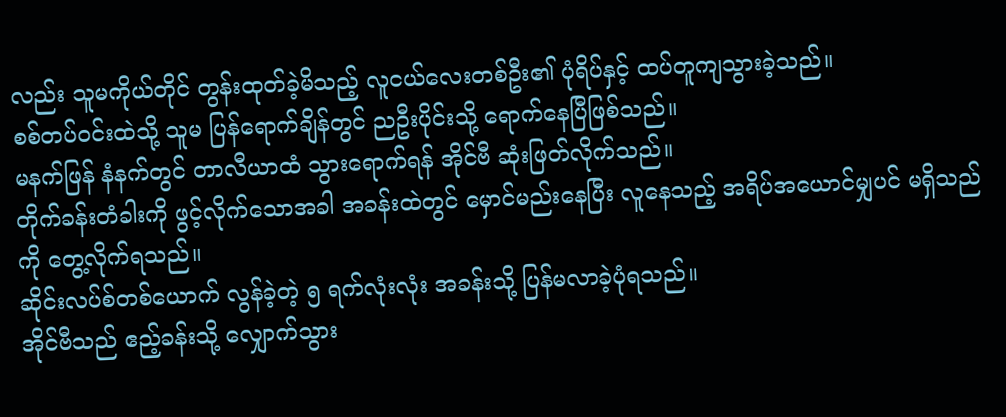လည်း သူမကိုယ်တိုင် တွန်းထုတ်ခဲ့မိသည့် လူငယ်လေးတစ်ဦး၏ ပုံရိပ်နှင့် ထပ်တူကျသွားခဲ့သည်။
စစ်တပ်ဝင်းထဲသို့ သူမ ပြန်ရောက်ချိန်တွင် ညဦးပိုင်းသို့ ရောက်နေပြီဖြစ်သည်။
မနက်ဖြန် နံနက်တွင် တာလီယာထံ သွားရောက်ရန် အိုင်ဗီ ဆုံးဖြတ်လိုက်သည်။
တိုက်ခန်းတံခါးကို ဖွင့်လိုက်သောအခါ အခန်းထဲတွင် မှောင်မည်းနေပြီး လူနေသည့် အရိပ်အယောင်မျှပင် မရှိသည်ကို တွေ့လိုက်ရသည်။
ဆိုင်းလပ်စ်တစ်ယောက် လွန်ခဲ့တဲ့ ၅ ရက်လုံးလုံး အခန်းသို့ ပြန်မလာခဲ့ပုံရသည်။
အိုင်ဗီသည် ဧည့်ခန်းသို့ လျှောက်သွား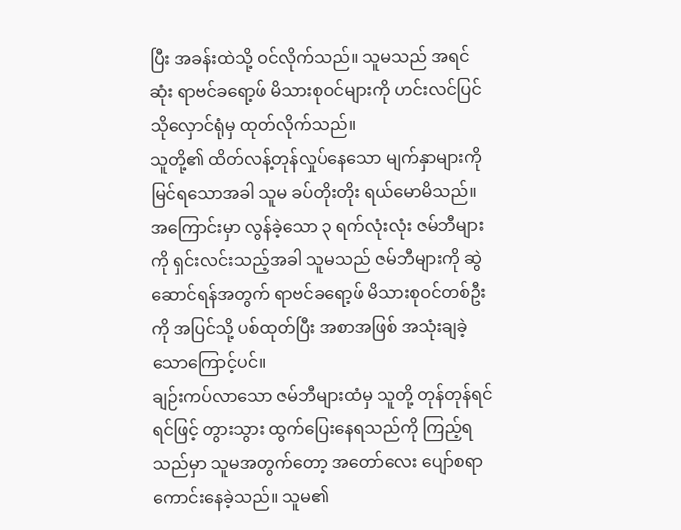ပြီး အခန်းထဲသို့ ဝင်လိုက်သည်။ သူမသည် အရင်ဆုံး ရာဗင်ခရော့ဖ် မိသားစုဝင်များကို ဟင်းလင်ပြင် သိုလှောင်ရုံမှ ထုတ်လိုက်သည်။
သူတို့၏ ထိတ်လန့်တုန်လှုပ်နေသော မျက်နှာများကို မြင်ရသောအခါ သူမ ခပ်တိုးတိုး ရယ်မောမိသည်။ အကြောင်းမှာ လွန်ခဲ့သော ၃ ရက်လုံးလုံး ဇမ်ဘီများကို ရှင်းလင်းသည့်အခါ သူမသည် ဇမ်ဘီများကို ဆွဲဆောင်ရန်အတွက် ရာဗင်ခရော့ဖ် မိသားစုဝင်တစ်ဦးကို အပြင်သို့ ပစ်ထုတ်ပြီး အစာအဖြစ် အသုံးချခဲ့သောကြောင့်ပင်။
ချဉ်းကပ်လာသော ဇမ်ဘီများထံမှ သူတို့ တုန်တုန်ရင်ရင်ဖြင့် တွားသွား ထွက်ပြေးနေရသည်ကို ကြည့်ရသည်မှာ သူမအတွက်တော့ အတော်လေး ပျော်စရာကောင်းနေခဲ့သည်။ သူမ၏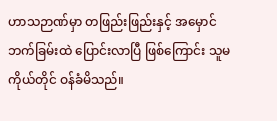ဟာသဉာဏ်မှာ တဖြည်းဖြည်းနှင့် အမှောင်ဘက်ခြမ်းထဲ ပြောင်းလာပြီ ဖြစ်ကြောင်း သူမကိုယ်တိုင် ဝန်ခံမိသည်။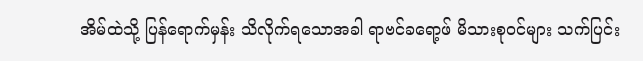အိမ်ထဲသို့ ပြန်ရောက်မှန်း သိလိုက်ရသောအခါ ရာဗင်ခရော့ဖ် မိသားစုဝင်များ သက်ပြင်း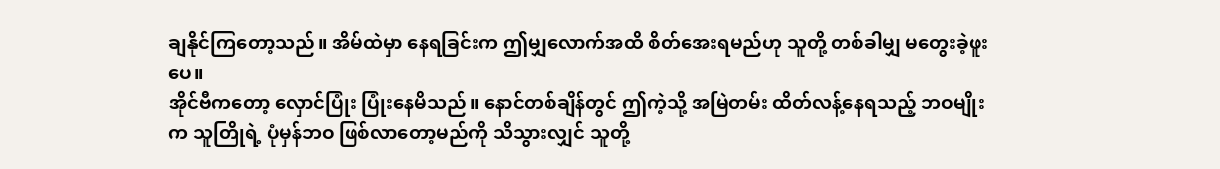ချနိုင်ကြတော့သည်။ အိမ်ထဲမှာ နေရခြင်းက ဤမျှလောက်အထိ စိတ်အေးရမည်ဟု သူတို့ တစ်ခါမျှ မတွေးခဲ့ဖူးပေ။
အိုင်ဗီကတော့ လှောင်ပြုံး ပြုံးနေမိသည်။ နောင်တစ်ချိန်တွင် ဤကဲ့သို့ အမြဲတမ်း ထိတ်လန့်နေရသည့် ဘဝမျိုးက သူတြိုရဲ့ ပုံမှန်ဘဝ ဖြစ်လာတော့မည်ကို သိသွားလျှင် သူတို့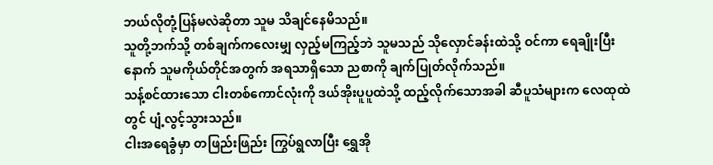ဘယ်လိုတုံ့ပြန်မလဲဆိုတာ သူမ သိချင်နေမိသည်။
သူတို့ဘက်သို့ တစ်ချက်ကလေးမျှ လှည့်မကြည့်ဘဲ သူမသည် သိုလှောင်ခန်းထဲသို့ ဝင်ကာ ရေချိုးပြီးနောက် သူမကိုယ်တိုင်အတွက် အရသာရှိသော ညစာကို ချက်ပြုတ်လိုက်သည်။
သန့်စင်ထားသော ငါးတစ်ကောင်လုံးကို ဒယ်အိုးပူပူထဲသို့ ထည့်လိုက်သောအခါ ဆီပူသံများက လေထုထဲတွင် ပျံ့လွင့်သွားသည်။
ငါးအရေခွံမှာ တဖြည်းဖြည်း ကြွပ်ရွလာပြီး ရွှေအို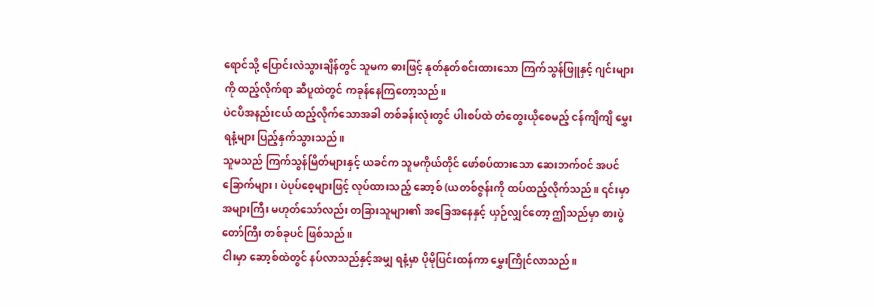ရောင်သို့ ပြောင်းလဲသွားချိန်တွင် သူမက ဓားဖြင့် နုတ်နုတ်စင်းထားသော ကြက်သွန်ဖြူနှင့် ဂျင်းများကို ထည့်လိုက်ရာ ဆီပူထဲတွင် ကခုန်နေကြတော့သည်။
ပဲငပိအနည်းငယ် ထည့်လိုက်သောအခါ တစ်ခန်းလုံးတွင် ပါးစပ်ထဲ တံတွေးယိုစေမည့် ငန်ကျိကျိ မွှေးရနံ့များ ပြည့်နှက်သွားသည်။
သူမသည် ကြက်သွန်မြိတ်များနှင့် ယခင်က သူမကိုယ်တိုင် ဖော်စပ်ထားသော ဆေးဘက်ဝင် အပင်ခြောက်များ၊ ပဲပုပ်စေ့များဖြင့် လုပ်ထားသည့် ဆော့စ် (ယတစ်ဇွန်းကို ထပ်ထည့်လိုက်သည်။ ၎င်းမှာ အများကြီး မဟုတ်သော်လည်း တခြားသူများ၏ အခြေအနေနှင့် ယှဉ်လျှင်တော့ ဤသည်မှာ စားပွဲတော်ကြီး တစ်ခုပင် ဖြစ်သည်။
ငါးမှာ ဆော့စ်ထဲတွင် နပ်လာသည်နှင့်အမျှ ရနံ့မှာ ပိုမိုပြင်းထန်ကာ မွှေးကြိုင်လာသည်။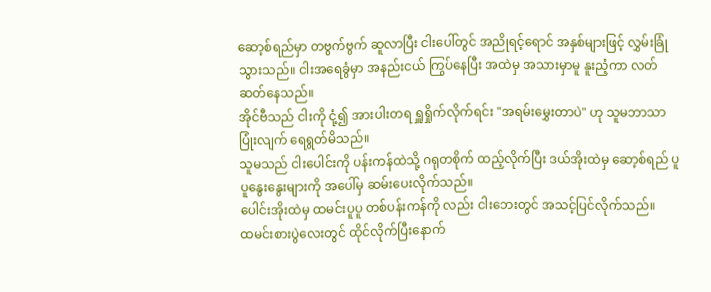ဆော့စ်ရည်မှာ တဗွက်ဗွက် ဆူလာပြီး ငါးပေါ်တွင် အညိုရင့်ရောင် အနှစ်များဖြင့် လွှမ်းခြုံသွားသည်။ ငါးအရေခွံမှာ အနည်းငယ် ကြွပ်နေပြီး အထဲမှ အသားမှာမူ နူးညံ့ကာ လတ်ဆတ်နေသည်။
အိုင်ဗီသည် ငါးကို ငုံ့၍ အားပါးတရ ရှူရှိုက်လိုက်ရင်း "အရမ်းမွှေးတာပဲ" ဟု သူမဘာသာ ပြုံးလျက် ရေရွတ်မိသည်။
သူမသည် ငါးပေါင်းကို ပန်းကန်ထဲသို့ ဂရုတစိုက် ထည့်လိုက်ပြီး ဒယ်အိုးထဲမှ ဆော့စ်ရည် ပူပူနွေးနွေးများကို အပေါ်မှ ဆမ်းပေးလိုက်သည်။
ပေါင်းအိုးထဲမှ ထမင်းပူပူ တစ်ပန်းကန်ကို လည်း ငါးဘေးတွင် အသင့်ပြင်လိုက်သည်။
ထမင်းစားပွဲလေးတွင် ထိုင်လိုက်ပြီးနောက်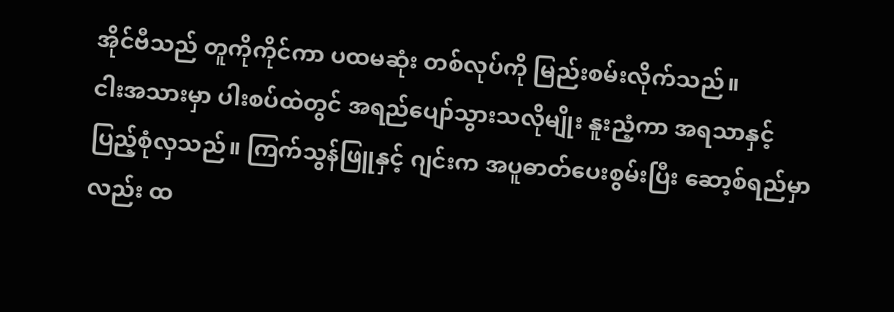အိုင်ဗီသည် တူကိုကိုင်ကာ ပထမဆုံး တစ်လုပ်ကို မြည်းစမ်းလိုက်သည်။
ငါးအသားမှာ ပါးစပ်ထဲတွင် အရည်ပျော်သွားသလိုမျိုး နူးညံ့ကာ အရသာနှင့် ပြည့်စုံလှသည်။ ကြက်သွန်ဖြူနှင့် ဂျင်းက အပူဓာတ်ပေးစွမ်းပြီး ဆော့စ်ရည်မှာလည်း ထ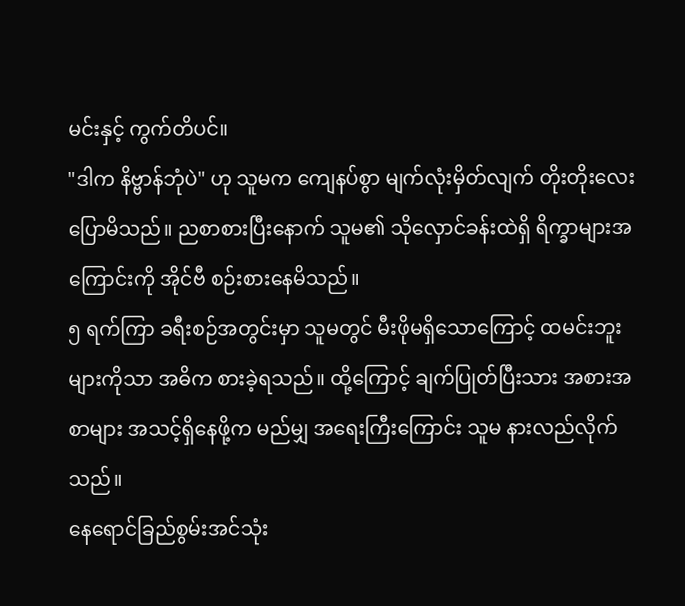မင်းနှင့် ကွက်တိပင်။
"ဒါက နိဗ္ဗာန်ဘုံပဲ" ဟု သူမက ကျေနပ်စွာ မျက်လုံးမှိတ်လျက် တိုးတိုးလေး ပြောမိသည်။ ညစာစားပြီးနောက် သူမ၏ သိုလှောင်ခန်းထဲရှိ ရိက္ခာများအကြောင်းကို အိုင်ဗီ စဉ်းစားနေမိသည်။
၅ ရက်ကြာ ခရီးစဉ်အတွင်းမှာ သူမတွင် မီးဖိုမရှိသောကြောင့် ထမင်းဘူး များကိုသာ အဓိက စားခဲ့ရသည်။ ထို့ကြောင့် ချက်ပြုတ်ပြီးသား အစားအစာများ အသင့်ရှိနေဖို့က မည်မျှ အရေးကြီးကြောင်း သူမ နားလည်လိုက်သည်။
နေရောင်ခြည်စွမ်းအင်သုံး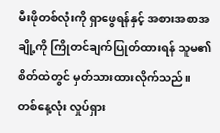မီးဖိုတစ်လုံးကို ရှာဖွေရန်နှင့် အစားအစာအချို့ကို ကြိုတင်ချက်ပြုတ်ထားရန် သူမ၏ စိတ်ထဲတွင် မှတ်သားထားလိုက်သည်။
တစ်နေ့လုံး လှုပ်ရှား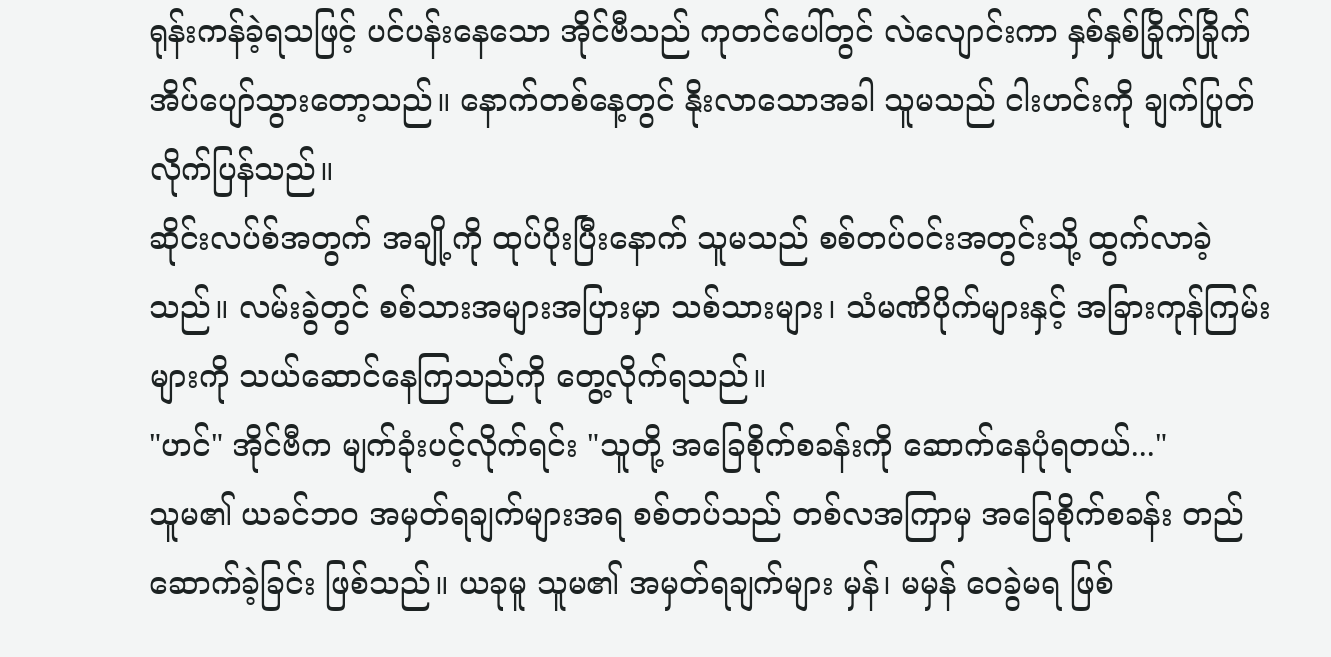ရုန်းကန်ခဲ့ရသဖြင့် ပင်ပန်းနေသော အိုင်ဗီသည် ကုတင်ပေါ်တွင် လဲလျောင်းကာ နှစ်နှစ်ခြိုက်ခြိုက် အိပ်ပျော်သွားတော့သည်။ နောက်တစ်နေ့တွင် နိုးလာသောအခါ သူမသည် ငါးဟင်းကို ချက်ပြုတ်လိုက်ပြန်သည်။
ဆိုင်းလပ်စ်အတွက် အချို့ကို ထုပ်ပိုးပြီးနောက် သူမသည် စစ်တပ်ဝင်းအတွင်းသို့ ထွက်လာခဲ့သည်။ လမ်းခွဲတွင် စစ်သားအများအပြားမှာ သစ်သားများ၊ သံမဏိပိုက်များနှင့် အခြားကုန်ကြမ်းများကို သယ်ဆောင်နေကြသည်ကို တွေ့လိုက်ရသည်။
"ဟင်" အိုင်ဗီက မျက်ခုံးပင့်လိုက်ရင်း "သူတို့ အခြေစိုက်စခန်းကို ဆောက်နေပုံရတယ်..."
သူမ၏ ယခင်ဘဝ အမှတ်ရချက်များအရ စစ်တပ်သည် တစ်လအကြာမှ အခြေစိုက်စခန်း တည်ဆောက်ခဲ့ခြင်း ဖြစ်သည်။ ယခုမူ သူမ၏ အမှတ်ရချက်များ မှန်၊ မမှန် ဝေခွဲမရ ဖြစ်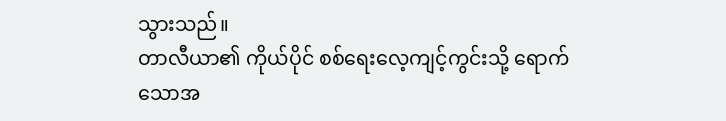သွားသည်။
တာလီယာ၏ ကိုယ်ပိုင် စစ်ရေးလေ့ကျင့်ကွင်းသို့ ရောက်သောအ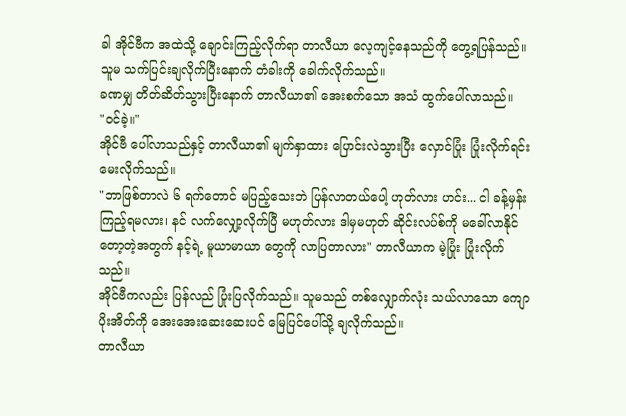ခါ အိုင်ဗီက အထဲသို့ ချောင်းကြည့်လိုက်ရာ တာလီယာ လေ့ကျင့်နေသည်ကို တွေ့ရပြန်သည်။ သူမ သက်ပြင်းချလိုက်ပြီးနောက် တံခါးကို ခေါက်လိုက်သည်။
ခဏမျှ တိတ်ဆိတ်သွားပြီးနောက် တာလီယာ၏ အေးစက်သော အသံ ထွက်ပေါ်လာသည်။
"ဝင်ခဲ့။"
အိုင်ဗီ ပေါ်လာသည်နှင့် တာလီယာ၏ မျက်နှာထား ပြောင်းလဲသွားပြီး လှောင်ပြုံး ပြုံးလိုက်ရင်း မေးလိုက်သည်။
"ဘာဖြစ်တာလဲ ၆ ရက်တောင် မပြည့်သေးဘဲ ပြန်လာတယ်ပေါ့ ဟုတ်လား ဟင်း... ငါ ခန့်မှန်းကြည့်ရမလား၊ နင် လက်လျှော့လိုက်ပြီ မဟုတ်လား ဒါမှမဟုတ် ဆိုင်းလပ်စ်ကို မခေါ်လာနိုင်တော့တဲ့အတွက် နင့်ရဲ့ မူယာမာယာ တွေကို လာပြတာလား" တာလီယာက မဲ့ပြုံး ပြုံးလိုက်သည်။
အိုင်ဗီကလည်း ပြန်လည် ပြုံးပြလိုက်သည်။ သူမသည် တစ်လျှောက်လုံး သယ်လာသော ကျောပိုးအိတ်ကို အေးအေးဆေးဆေးပင် မြေပြင်ပေါ်သို့ ချလိုက်သည်။
တာလီယာ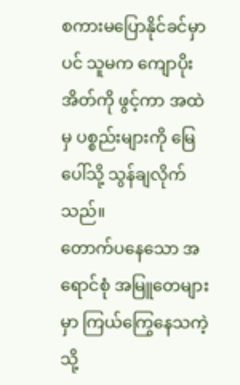စကားမပြောနိုင်ခင်မှာပင် သူမက ကျောပိုးအိတ်ကို ဖွင့်ကာ အထဲမှ ပစ္စည်းများကို မြေပေါ်သို့ သွန်ချလိုက်သည်။
တောက်ပနေသော အရောင်စုံ အမြူတေများမှာ ကြယ်ကြွေနေသကဲ့သို့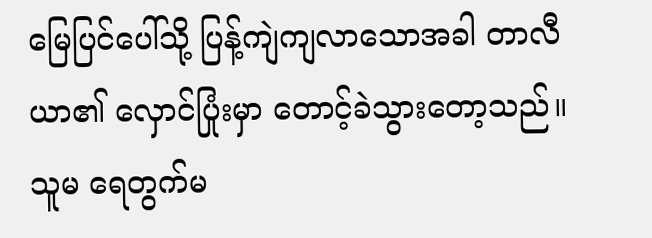မြေပြင်ပေါ်သို့ ပြန့်ကျဲကျလာသောအခါ တာလီယာ၏ လှောင်ပြုံးမှာ တောင့်ခဲသွားတော့သည်။
သူမ ရေတွက်မ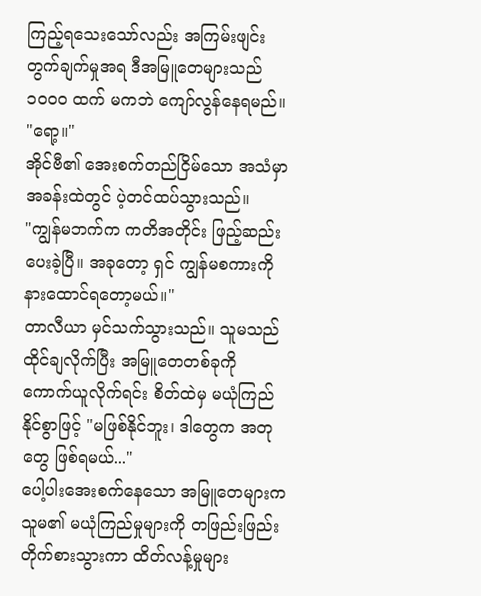ကြည့်ရသေးသော်လည်း အကြမ်းဖျင်း တွက်ချက်မှုအရ ဒီအမြူတေများသည် ၁၀၀၀ ထက် မကဘဲ ကျော်လွန်နေရမည်။
"ရော့။"
အိုင်ဗီ၏ အေးစက်တည်ငြိမ်သော အသံမှာ အခန်းထဲတွင် ပဲ့တင်ထပ်သွားသည်။
"ကျွန်မဘက်က ကတိအတိုင်း ဖြည့်ဆည်းပေးခဲ့ပြီ။ အခုတော့ ရှင် ကျွန်မစကားကို နားထောင်ရတော့မယ်။"
တာလီယာ မှင်သက်သွားသည်။ သူမသည် ထိုင်ချလိုက်ပြီး အမြူတေတစ်ခုကို ကောက်ယူလိုက်ရင်း စိတ်ထဲမှ မယုံကြည်နိုင်စွာဖြင့် "မဖြစ်နိုင်ဘူး၊ ဒါတွေက အတုတွေ ဖြစ်ရမယ်..."
ပေါ့ပါးအေးစက်နေသော အမြူတေများက သူမ၏ မယုံကြည်မှုများကို တဖြည်းဖြည်း တိုက်စားသွားကာ ထိတ်လန့်မှုများ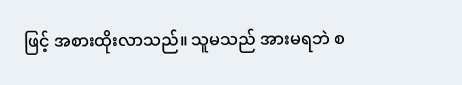ဖြင့် အစားထိုးလာသည်။ သူမသည် အားမရဘဲ စ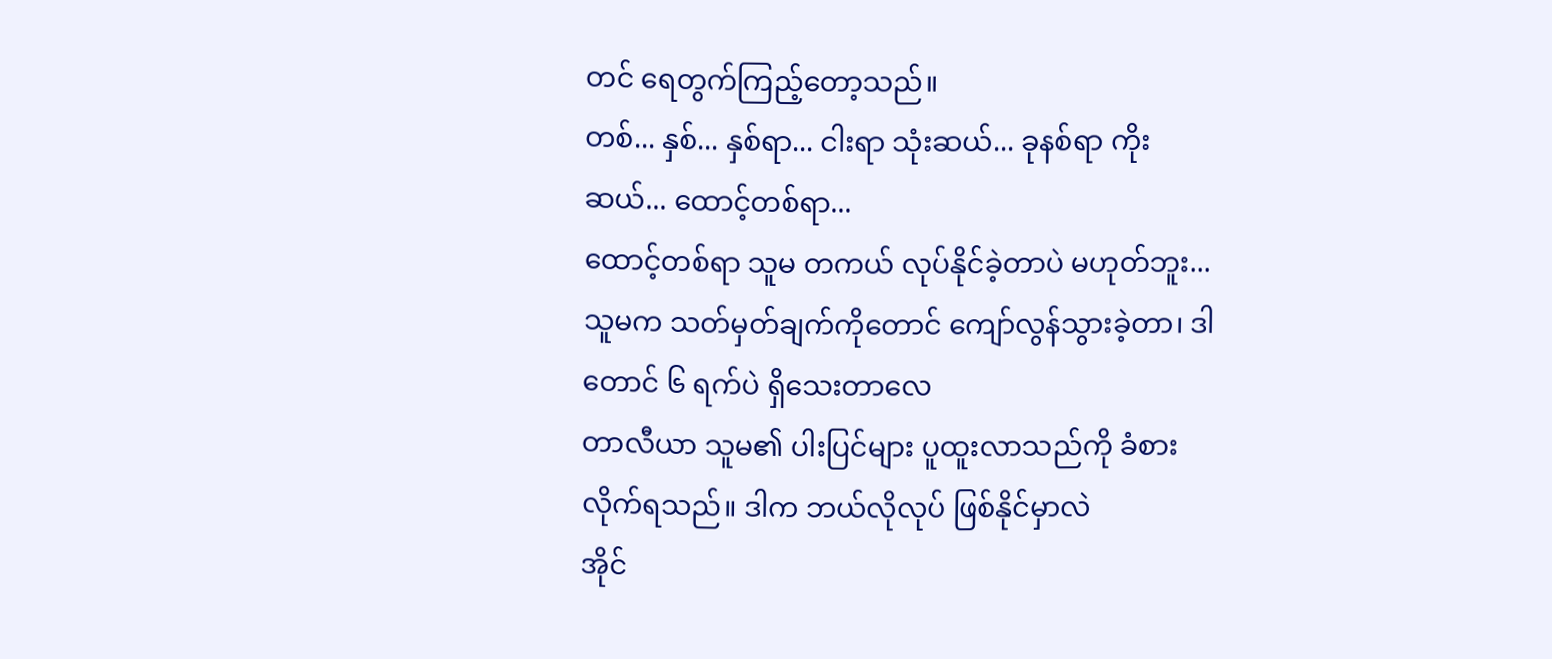တင် ရေတွက်ကြည့်တော့သည်။
တစ်... နှစ်... နှစ်ရာ... ငါးရာ သုံးဆယ်... ခုနစ်ရာ ကိုးဆယ်... ထောင့်တစ်ရာ...
ထောင့်တစ်ရာ သူမ တကယ် လုပ်နိုင်ခဲ့တာပဲ မဟုတ်ဘူး... သူမက သတ်မှတ်ချက်ကိုတောင် ကျော်လွန်သွားခဲ့တာ၊ ဒါတောင် ၆ ရက်ပဲ ရှိသေးတာလေ
တာလီယာ သူမ၏ ပါးပြင်များ ပူထူးလာသည်ကို ခံစားလိုက်ရသည်။ ဒါက ဘယ်လိုလုပ် ဖြစ်နိုင်မှာလဲ
အိုင်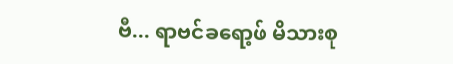ဗီ... ရာဗင်ခရော့ဖ် မိသားစု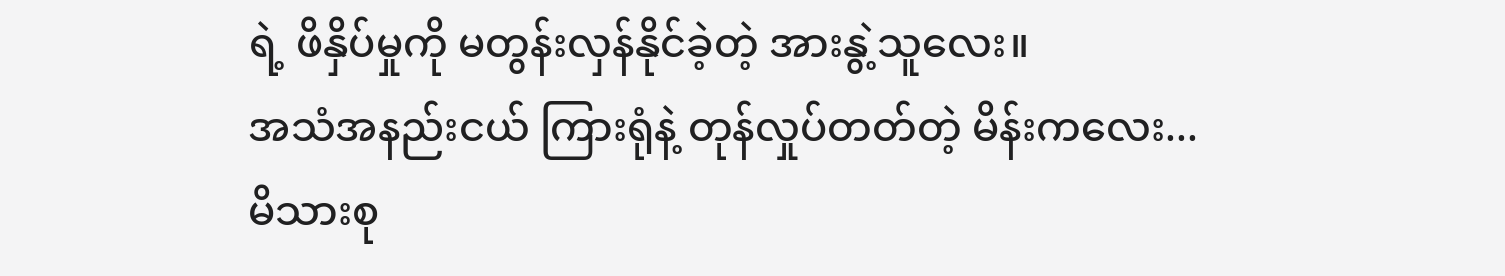ရဲ့ ဖိနှိပ်မှုကို မတွန်းလှန်နိုင်ခဲ့တဲ့ အားနွဲ့သူလေး။
အသံအနည်းငယ် ကြားရုံနဲ့ တုန်လှုပ်တတ်တဲ့ မိန်းကလေး... မိသားစု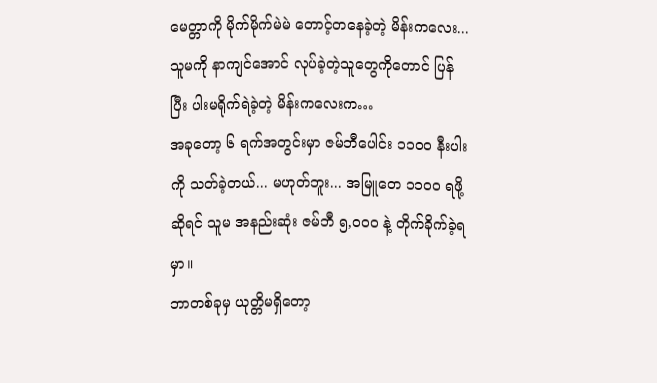မေတ္တာကို မိုက်မိုက်မဲမဲ တောင့်တနေခဲ့တဲ့ မိန်းကလေး... သူမကို နာကျင်အောင် လုပ်ခဲ့တဲ့သူတွေကိုတောင် ပြန်ပြီး ပါးမရိုက်ရဲခဲ့တဲ့ မိန်းကလေးက…
အခုတော့ ၆ ရက်အတွင်းမှာ ဇမ်ဘီပေါင်း ၁၁၀၀ နီးပါးကို သတ်ခဲ့တယ်... မဟုတ်ဘူး... အမြူတေ ၁၁၀၀ ရဖို့ဆိုရင် သူမ အနည်းဆုံး ဇမ်ဘီ ၅,၀၀၀ နဲ့ တိုက်ခိုက်ခဲ့ရမှာ။
ဘာတစ်ခုမှ ယုတ္တိမရှိတော့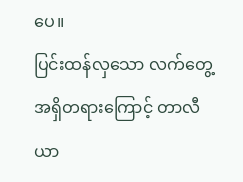ပေ။
ပြင်းထန်လှသော လက်တွေ့အရှိတရားကြောင့် တာလီယာ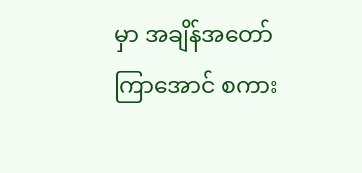မှာ အချိန်အတော်ကြာအောင် စကား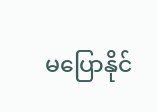မပြောနိုင်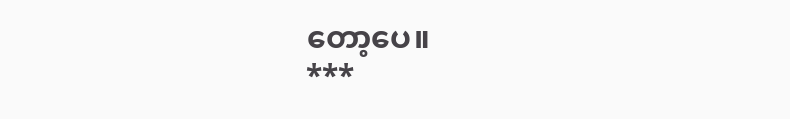တော့ပေ။
***